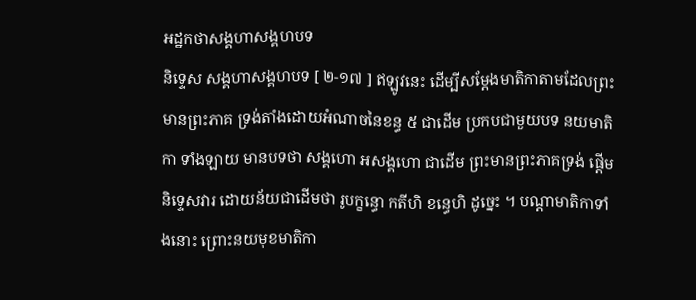អដ្ឋកថាសង្គហាសង្គហបទ
និទ្ទេស សង្គហាសង្គហបទ [ ២-១៧ ] ឥឡូវនេះ ដើម្បីសម្តែងមាតិកាតាមដែលព្រះមានព្រះភាគ ទ្រង់តាំងដោយអំណាចនៃខន្ធ ៥ ជាដើម ប្រកបជាមួយបទ នយមាតិកា ទាំងឡាយ មានបទថា សង្គហោ អសង្គហោ ជាដើម ព្រះមានព្រះភាគទ្រង់ ផ្តើមនិទ្ទេសវារ ដោយន័យជាដើមថា រូបក្ខន្ធោ កតីហិ ខន្ធេហិ ដូច្នេះ ។ បណ្តាមាតិកាទាំងនោះ ព្រោះនយមុខមាតិកា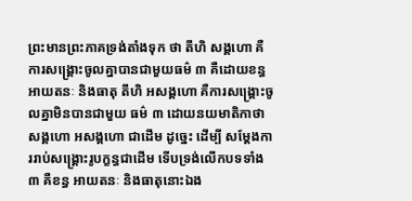ព្រះមានព្រះភាគទ្រង់តាំងទុក ថា តីហិ សង្គហោ គឺការសង្គ្រោះចូលគ្នាបានជាមួយធម៌ ៣ គឺដោយខន្ធ អាយតនៈ និងធាតុ តីហិ អសង្គហោ គឺការសង្គ្រោះចូលគ្នាមិនបានជាមួយ ធម៌ ៣ ដោយនយមាតិកាថា សង្គហោ អសង្គហោ ជាដើម ដូច្នេះ ដើម្បី សម្តែងការរាប់សង្គ្រោះរូបក្ខន្ធជាដើម ទើបទ្រង់លើកបទទាំង ៣ គឺខន្ធ អាយតនៈ និងធាតុនោះឯង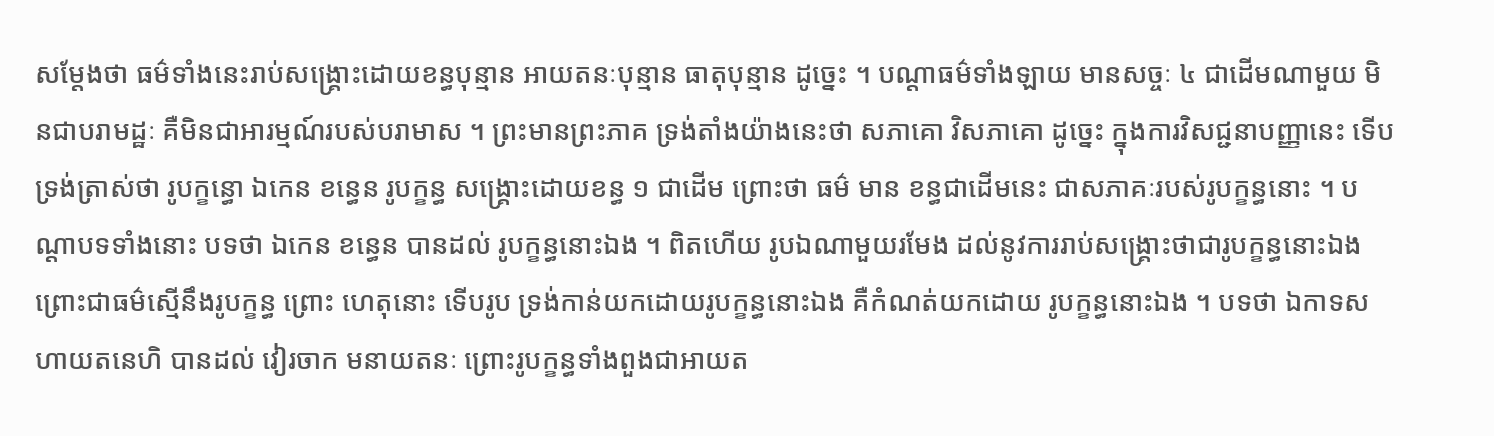សម្តែងថា ធម៌ទាំងនេះរាប់សង្គ្រោះដោយខន្ធបុន្មាន អាយតនៈបុន្មាន ធាតុបុន្មាន ដូច្នេះ ។ បណ្តាធម៌ទាំងឡាយ មានសច្ចៈ ៤ ជាដើមណាមួយ មិនជាបរាមដ្ឋៈ គឺមិនជាអារម្មណ៍របស់បរាមាស ។ ព្រះមានព្រះភាគ ទ្រង់តាំងយ៉ាងនេះថា សភាគោ វិសភាគោ ដូច្នេះ ក្នុងការវិសជ្ជនាបញ្ញានេះ ទើបទ្រង់ត្រាស់ថា រូបក្ខន្ធោ ឯកេន ខន្ធេន រូបក្ខន្ធ សង្គ្រោះដោយខន្ធ ១ ជាដើម ព្រោះថា ធម៌ មាន ខន្ធជាដើមនេះ ជាសភាគៈរបស់រូបក្ខន្ធនោះ ។ បណ្តាបទទាំងនោះ បទថា ឯកេន ខន្ធេន បានដល់ រូបក្ខន្ធនោះឯង ។ ពិតហើយ រូបឯណាមួយរមែង ដល់នូវការរាប់សង្គ្រោះថាជារូបក្ខន្ធនោះឯង ព្រោះជាធម៌ស្មើនឹងរូបក្ខន្ធ ព្រោះ ហេតុនោះ ទើបរូប ទ្រង់កាន់យកដោយរូបក្ខន្ធនោះឯង គឺកំណត់យកដោយ រូបក្ខន្ធនោះឯង ។ បទថា ឯកាទសហាយតនេហិ បានដល់ វៀរចាក មនាយតនៈ ព្រោះរូបក្ខន្ធទាំងពួងជាអាយត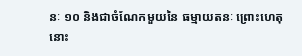នៈ ១០ និងជាចំណែកមួយនៃ ធម្មាយតនៈ ព្រោះហេតុនោះ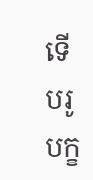ទើបរូបក្ខ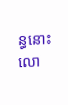ន្ធនោះលោ